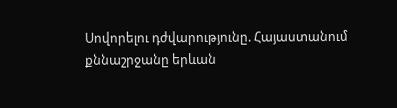Սովորելու դժվարությունը. Հայաստանում քննաշրջանը երևան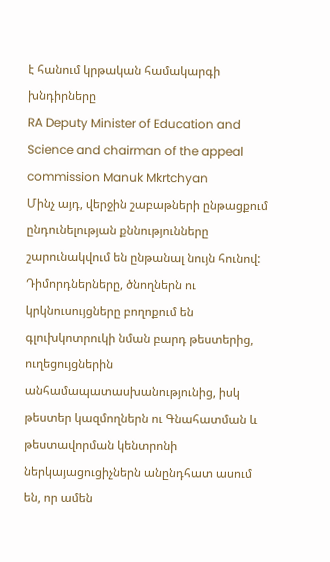է հանում կրթական համակարգի խնդիրները
RA Deputy Minister of Education and Science and chairman of the appeal commission Manuk Mkrtchyan
Մինչ այդ, վերջին շաբաթների ընթացքում ընդունելության քննությունները շարունակվում են ընթանալ նույն հունով: Դիմորդներները, ծնողներն ու կրկնուսույցները բողոքում են գլուխկոտրուկի նման բարդ թեստերից, ուղեցույցներին անհամապատասխանությունից, իսկ թեստեր կազմողներն ու Գնահատման և թեստավորման կենտրոնի ներկայացուցիչներն անընդհատ ասում են, որ ամեն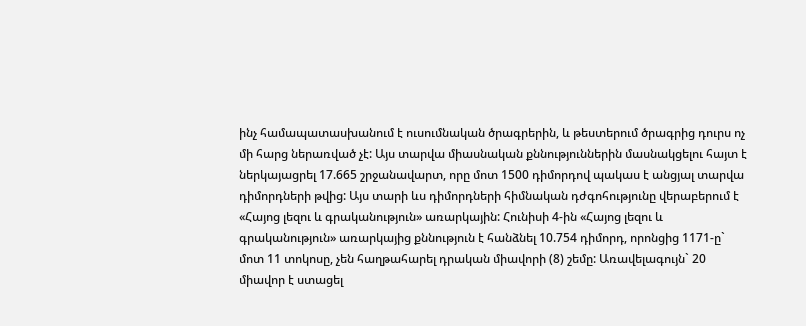ինչ համապատասխանում է ուսումնական ծրագրերին, և թեստերում ծրագրից դուրս ոչ մի հարց ներառված չէ: Այս տարվա միասնական քննություններին մասնակցելու հայտ է ներկայացրել 17.665 շրջանավարտ, որը մոտ 1500 դիմորդով պակաս է անցյալ տարվա դիմորդների թվից: Այս տարի ևս դիմորդների հիմնական դժգոհությունը վերաբերում է «Հայոց լեզու և գրականություն» առարկային: Հունիսի 4-ին «Հայոց լեզու և գրականություն» առարկայից քննություն է հանձնել 10.754 դիմորդ, որոնցից 1171-ը` մոտ 11 տոկոսը, չեն հաղթահարել դրական միավորի (8) շեմը: Առավելագույն` 20 միավոր է ստացել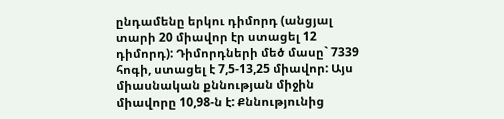ընդամենը երկու դիմորդ (անցյալ տարի 20 միավոր էր ստացել 12 դիմորդ): Դիմորդների մեծ մասը` 7339 հոգի, ստացել է 7,5-13,25 միավոր: Այս միասնական քննության միջին միավորը 10,98-ն է: Քննությունից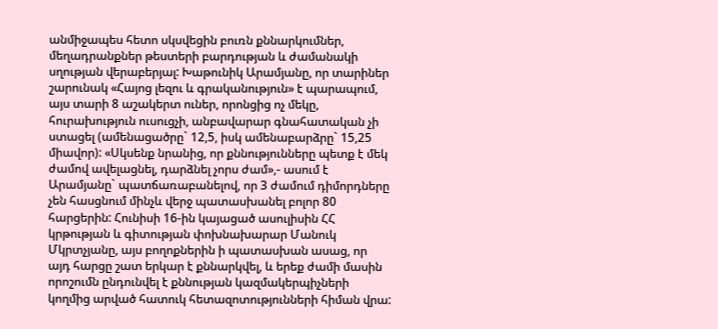անմիջապես հետո սկսվեցին բուռն քննարկումներ, մեղադրանքներ թեստերի բարդության և ժամանակի սղության վերաբերյալ: Խաթունիկ Արամյանը, որ տարիներ շարունակ «Հայոց լեզու և գրականություն» է պարապում, այս տարի 8 աշակերտ ուներ, որոնցից ոչ մեկը, հուրախություն ուսուցչի, անբավարար գնահատական չի ստացել (ամենացածրը` 12,5, իսկ ամենաբարձրը` 15,25 միավոր): «Սկսենք նրանից, որ քննությունները պետք է մեկ ժամով ավելացնել, դարձնել չորս ժամ»,- ասում է Արամյանը` պատճառաբանելով, որ 3 ժամում դիմորդները չեն հասցնում մինչև վերջ պատասխանել բոլոր 80 հարցերին: Հունիսի 16-ին կայացած ասուլիսին ՀՀ կրթության և գիտության փոխնախարար Մանուկ Մկրտչյանը, այս բողոքներին ի պատասխան ասաց, որ այդ հարցը շատ երկար է քննարկվել, և երեք ժամի մասին որոշումն ընդունվել է քննության կազմակերպիչների կողմից արված հատուկ հետազոտությունների հիման վրա: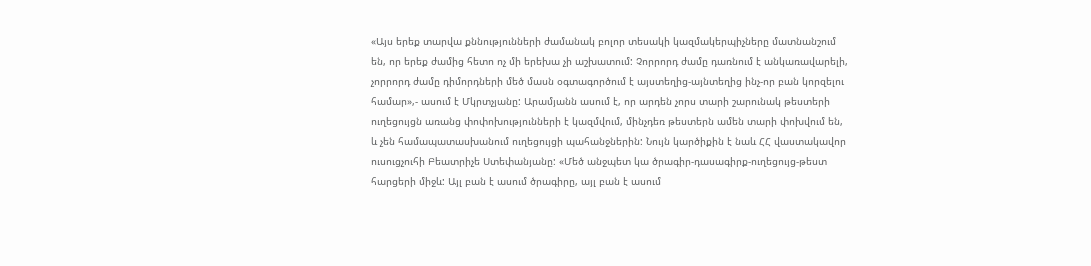«Այս երեք տարվա քննությունների ժամանակ բոլոր տեսակի կազմակերպիչները մատնանշում են, որ երեք ժամից հետո ոչ մի երեխա չի աշխատում: Չորրորդ ժամը դառնում է անկառավարելի, չորրորդ ժամը դիմորդների մեծ մասն օգտագործում է այստեղից-այնտեղից ինչ-որ բան կորզելու համար»,- ասում է Մկրտչյանը: Արամյանն ասում է, որ արդեն չորս տարի շարունակ թեստերի ուղեցույցն առանց փոփոխությունների է կազմվում, մինչդեռ թեստերն ամեն տարի փոխվում են, և չեն համապատասխանում ուղեցույցի պահանջներին: Նույն կարծիքին է նաև ՀՀ վաստակավոր ուսուցչուհի Բեատրիչե Ստեփանյանը: «Մեծ անջպետ կա ծրագիր-դասագիրք-ուղեցույց-թեստ հարցերի միջև: Այլ բան է ասում ծրագիրը, այլ բան է ասում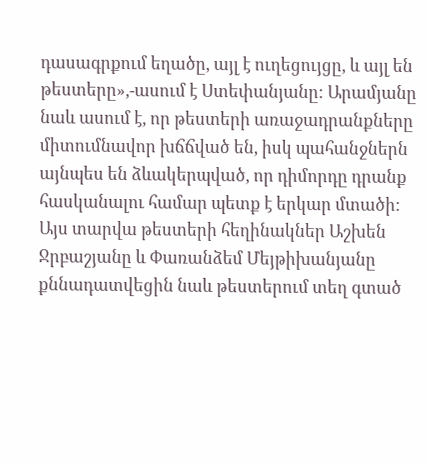դասագրքում եղածը, այլ է ուղեցույցը, և այլ են թեստերը»,-ասում է Ստեփանյանը: Արամյանը նաև ասում է, որ թեստերի առաջադրանքները միտումնավոր խճճված են, իսկ պահանջներն այնպես են ձևակերպված, որ դիմորդը դրանք հասկանալու համար պետք է երկար մտածի: Այս տարվա թեստերի հեղինակներ Աշխեն Ջրբաշյանը և Փառանձեմ Մեյթիխանյանը քննադատվեցին նաև թեստերում տեղ գտած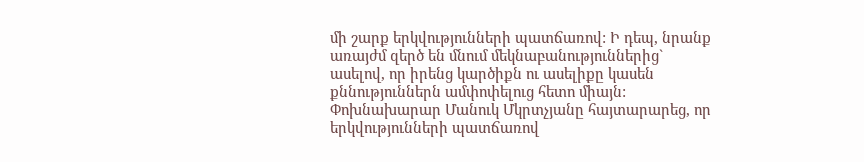մի շարք երկվությունների պատճառով: Ի դեպ, նրանք առայժմ զերծ են մնում մեկնաբանություններից` ասելով, որ իրենց կարծիքն ու ասելիքը կասեն քննություններն ամփոփելուց հետո միայն: Փոխնախարար Մանուկ Մկրտչյանը հայտարարեց, որ երկվությունների պատճառով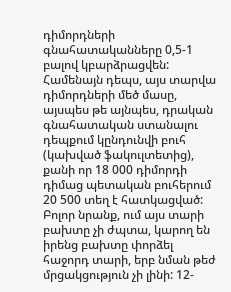դիմորդների գնահատականները 0,5-1 բալով կբարձրացվեն: Համենայն դեպս, այս տարվա դիմորդների մեծ մասը, այսպես թե այնպես, դրական գնահատական ստանալու դեպքում կընդունվի բուհ (կախված ֆակուլտետից), քանի որ 18 000 դիմորդի դիմաց պետական բուհերում 20 500 տեղ է հատկացված: Բոլոր նրանք, ում այս տարի բախտը չի ժպտա, կարող են իրենց բախտը փորձել հաջորդ տարի, երբ նման թեժ մրցակցություն չի լինի: 12-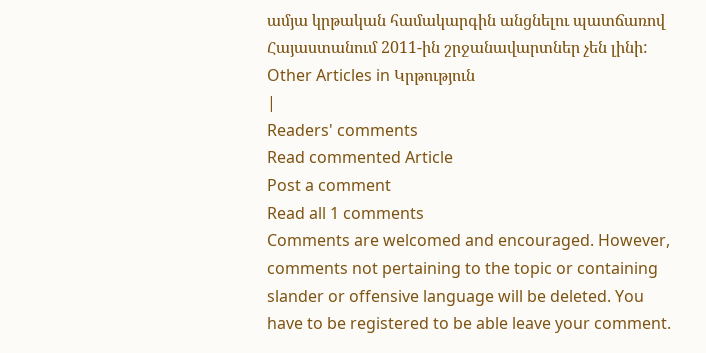ամյա կրթական համակարգին անցնելու պատճառով Հայաստանում 2011-ին շրջանավարտներ չեն լինի:
Other Articles in Կրթություն
|
Readers' comments
Read commented Article
Post a comment
Read all 1 comments
Comments are welcomed and encouraged. However, comments not pertaining to the topic or containing slander or offensive language will be deleted. You have to be registered to be able leave your comment.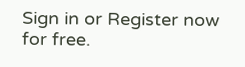Sign in or Register now for free.